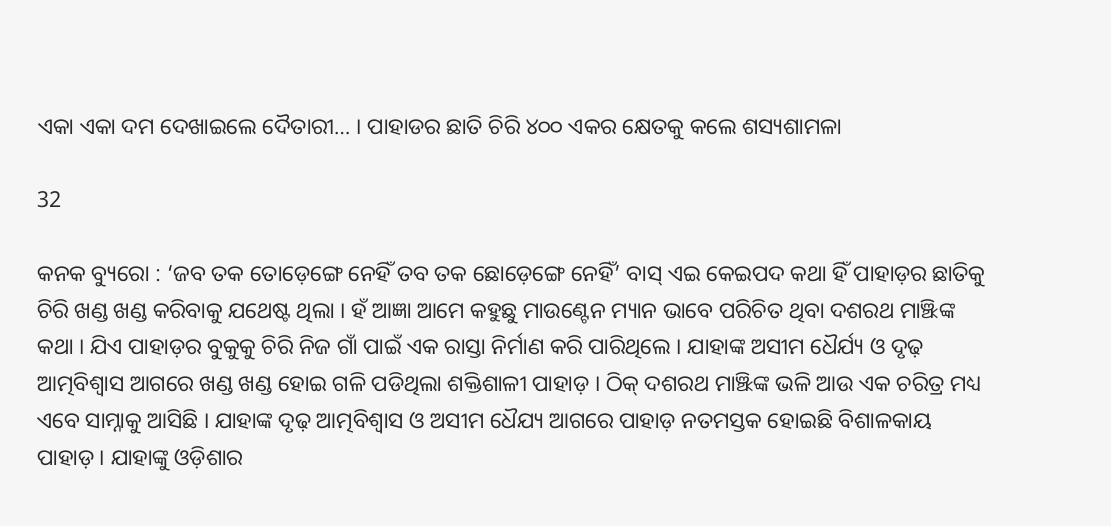ଏକା ଏକା ଦମ ଦେଖାଇଲେ ଦୈତାରୀ… । ପାହାଡର ଛାତି ଚିରି ୪୦୦ ଏକର କ୍ଷେତକୁ କଲେ ଶସ୍ୟଶାମଳା

32

କନକ ବ୍ୟୁରୋ : ‘ଜବ ତକ ତୋଡ଼େଙ୍ଗେ ନେହିଁ ତବ ତକ ଛୋଡ଼େଙ୍ଗେ ନେହିଁ’ ବାସ୍ ଏଇ କେଇପଦ କଥା ହିଁ ପାହାଡ଼ର ଛାତିକୁ ଚିରି ଖଣ୍ଡ ଖଣ୍ଡ କରିବାକୁ ଯଥେଷ୍ଟ ଥିଲା । ହଁ ଆଜ୍ଞା ଆମେ କହୁଛୁ ମାଉଣ୍ଟେନ ମ୍ୟାନ ଭାବେ ପରିଚିତ ଥିବା ଦଶରଥ ମାଞ୍ଝିଙ୍କ କଥା । ଯିଏ ପାହାଡ଼ର ବୁକୁକୁ ଚିରି ନିଜ ଗାଁ ପାଇଁ ଏକ ରାସ୍ତା ନିର୍ମାଣ କରି ପାରିଥିଲେ । ଯାହାଙ୍କ ଅସୀମ ଧୈର୍ଯ୍ୟ ଓ ଦୃଢ଼ ଆତ୍ମବିଶ୍ୱାସ ଆଗରେ ଖଣ୍ଡ ଖଣ୍ଡ ହୋଇ ଗଳି ପଡିଥିଲା ଶକ୍ତିଶାଳୀ ପାହାଡ଼ । ଠିକ୍ ଦଶରଥ ମାଞ୍ଝିଙ୍କ ଭଳି ଆଉ ଏକ ଚରିତ୍ର ମଧ୍ୟ ଏବେ ସାମ୍ନାକୁ ଆସିଛି । ଯାହାଙ୍କ ଦୃଢ଼ ଆତ୍ମବିଶ୍ୱାସ ଓ ଅସୀମ ଧୈଯ୍ୟ ଆଗରେ ପାହାଡ଼ ନତମସ୍ତକ ହୋଇଛି ବିଶାଳକାୟ ପାହାଡ଼ । ଯାହାଙ୍କୁ ଓଡ଼ିଶାର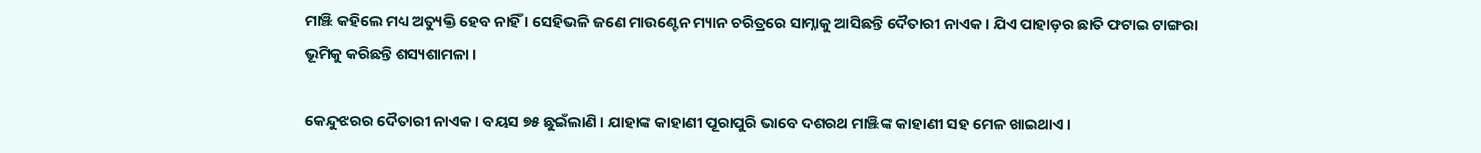ମାଞ୍ଝି କହିଲେ ମଧ୍ୟ ଅତ୍ୟୁକ୍ତି ହେବ ନାହିଁ । ସେହିଭଳି ଜଣେ ମାଉଣ୍ଟେନ ମ୍ୟାନ ଚରିତ୍ରରେ ସାମ୍ନାକୁ ଆସିଛନ୍ତି ଦୈତାରୀ ନାଏକ । ଯିଏ ପାହାଡ଼ର ଛାତି ଫଟାଇ ଟାଙ୍ଗରା ଭୂମିକୁ କରିଛନ୍ତି ଶସ୍ୟଶାମଳା ।

କେନ୍ଦୁଝରର ଦୈତାରୀ ନାଏକ । ବୟସ ୭୫ ଛୁଇଁଲାଣି । ଯାହାଙ୍କ କାହାଣୀ ପୂରାପୁରି ଭାବେ ଦଶରଥ ମାଞ୍ଝିଙ୍କ କାହାଣୀ ସହ ମେଳ ଖାଇଥାଏ ।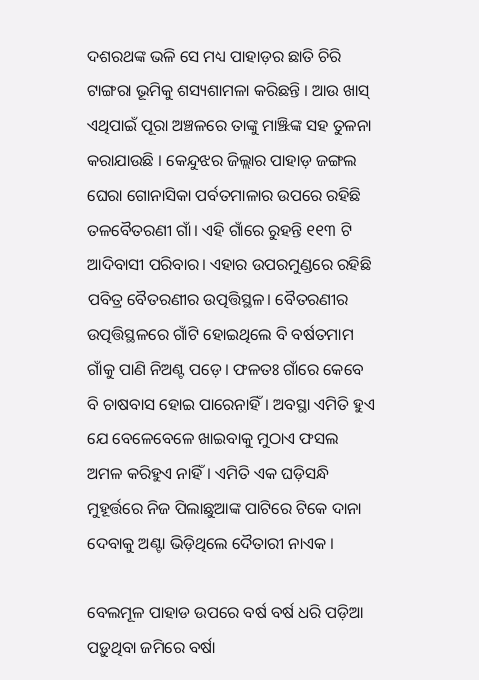ଦଶରଥଙ୍କ ଭଳି ସେ ମଧ୍ୟ ପାହାଡ଼ର ଛାତି ଚିରି ଟାଙ୍ଗରା ଭୂମିକୁ ଶସ୍ୟଶାମଳା କରିଛନ୍ତି । ଆଉ ଖାସ୍ ଏଥିପାଇଁ ପୂରା ଅଞ୍ଚଳରେ ତାଙ୍କୁ ମାଞ୍ଝିଙ୍କ ସହ ତୁଳନା କରାଯାଉଛି । କେନ୍ଦୁଝର ଜିଲ୍ଲାର ପାହାଡ଼ ଜଙ୍ଗଲ ଘେରା ଗୋନାସିକା ପର୍ବତମାଳାର ଉପରେ ରହିଛି ତଳବୈତରଣୀ ଗାଁ। ଏହି ଗାଁରେ ରୁହନ୍ତି ୧୧୩ ଟି ଆଦିବାସୀ ପରିବାର। ଏହାର ଉପରମୁଣ୍ଡରେ ରହିଛି ପବିତ୍ର ବୈତରଣୀର ଉତ୍ପତ୍ତିସ୍ଥଳ। ବୈତରଣୀର ଉତ୍ପତ୍ତିସ୍ଥଳରେ ଗାଁଟି ହୋଇଥିଲେ ବି ବର୍ଷତମାମ ଗାଁକୁ ପାଣି ନିଅଣ୍ଟ ପଡ଼େ। ଫଳତଃ ଗାଁରେ କେବେ ବି ଚାଷବାସ ହୋଇ ପାରେନାହିଁ। ଅବସ୍ଥା ଏମିତି ହୁଏ ଯେ ବେଳେବେଳେ ଖାଇବାକୁ ମୁଠାଏ ଫସଲ ଅମଳ କରିହୁଏ ନାହିଁ। ଏମିତି ଏକ ଘଡ଼ିସନ୍ଧି ମୁହୂର୍ତ୍ତରେ ନିଜ ପିଲାଛୁଆଙ୍କ ପାଟିରେ ଟିକେ ଦାନା ଦେବାକୁ ଅଣ୍ଟା ଭିଡ଼ିଥିଲେ ଦୈତାରୀ ନାଏକ ।

ବେଲମୂଳ ପାହାଡ ଉପରେ ବର୍ଷ ବର୍ଷ ଧରି ପଡ଼ିଆ ପଡ଼ୁଥିବା ଜମିରେ ବର୍ଷା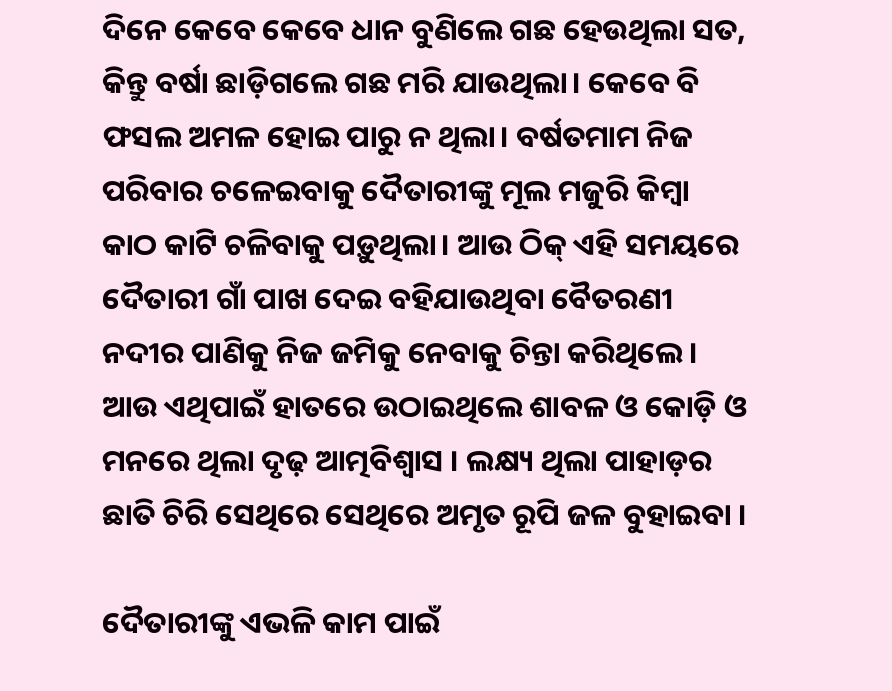ଦିନେ କେବେ କେବେ ଧାନ ବୁଣିଲେ ଗଛ ହେଉଥିଲା ସତ, କିନ୍ତୁ ବର୍ଷା ଛାଡ଼ିଗଲେ ଗଛ ମରି ଯାଉଥିଲା। କେବେ ବି ଫସଲ ଅମଳ ହୋଇ ପାରୁ ନ ଥିଲା। ବର୍ଷତମାମ ନିଜ ପରିବାର ଚଳେଇବାକୁ ଦୈତାରୀଙ୍କୁ ମୂଲ ମଜୁରି କିମ୍ବା କାଠ କାଟି ଚଳିବାକୁ ପଡ଼ୁଥିଲା। ଆଉ ଠିକ୍ ଏହି ସମୟରେ ଦୈତାରୀ ଗାଁ ପାଖ ଦେଇ ବହିଯାଉଥିବା ବୈତରଣୀ ନଦୀର ପାଣିକୁ ନିଜ ଜମିକୁ ନେବାକୁ ଚିନ୍ତା କରିଥିଲେ। ଆଉ ଏଥିପାଇଁ ହାତରେ ଉଠାଇଥିଲେ ଶାବଳ ଓ କୋଡ଼ି ଓ ମନରେ ଥିଲା ଦୃଢ଼ ଆତ୍ମବିଶ୍ୱାସ । ଲକ୍ଷ୍ୟ ଥିଲା ପାହାଡ଼ର ଛାତି ଚିରି ସେଥିରେ ସେଥିରେ ଅମୃତ ରୂପି ଜଳ ବୁହାଇବା ।

ଦୈତାରୀଙ୍କୁ ଏଭଳି କାମ ପାଇଁ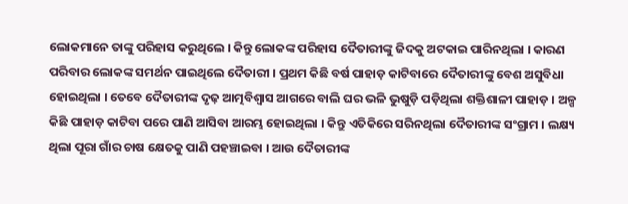ଲୋକମାନେ ତାଙ୍କୁ ପରିହାସ କରୁଥିଲେ । କିନ୍ତୁ ଲୋକଙ୍କ ପରିହାସ ଦୈତାରୀଙ୍କୁ ଜିଦକୁ ଅଟକାଇ ପାରିନଥିଲା । କାରଣ ପରିବାର ଲୋକଙ୍କ ସମର୍ଥନ ପାଇଥିଲେ ଦୈତାରୀ । ପ୍ରଥମ କିଛି ବର୍ଷ ପାହାଡ଼ କାଟିବାରେ ଦୈତାରୀଙ୍କୁ ବେଶ ଅସୁବିଧା ହୋଇଥିଲା । ତେବେ ଦୈତାରୀଙ୍କ ଦୃଢ଼ ଆତ୍ମବିଶ୍ୱାସ ଆଗରେ ବାଲି ଘର ଭଳି ଭୁଷୁଡ଼ି ପଡ଼ିଥିଲା ଶକ୍ତିଶାଳୀ ପାହାଡ଼ । ଅଳ୍ପ କିଛି ପାହାଡ଼ କାଟିବା ପରେ ପାଣି ଆସିବା ଆରମ୍ଭ ହୋଇଥିଲା । କିନ୍ତୁ ଏତିକିରେ ସରିନଥିଲା ଦୈତାରୀଙ୍କ ସଂଗ୍ରାମ । ଲକ୍ଷ୍ୟ ଥିଲା ପୂରା ଗାଁର ଚାଷ କ୍ଷେତକୁ ପାଣି ପହଞ୍ଚାଇବା । ଆଉ ଦୈତାରୀଙ୍କ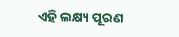ଏହି ଲକ୍ଷ୍ୟ ପୂରଣ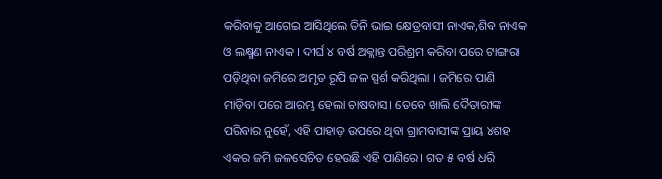କରିବାକୁ ଆଗେଇ ଆସିଥିଲେ ତିନି ଭାଇ କ୍ଷେତ୍ରବାସୀ ନାଏକ,ଶିବ ନାଏକ ଓ ଲକ୍ଷ୍ମଣ ନାଏକ । ଦୀର୍ଘ ୪ ବର୍ଷ ଅକ୍ଲାନ୍ତ ପରିଶ୍ରମ କରିବା ପରେ ଟାଙ୍ଗରା ପଡ଼ିଥିବା ଜମିରେ ଅମୃତ ରୂପି ଜଳ ସ୍ପର୍ଶ କରିଥିଲା । ଜମିରେ ପାଣି ମାଡ଼ିବା ପରେ ଆରମ୍ଭ ହେଲା ଚାଷବାସ। ତେବେ ଖାଲି ଦୈତାରୀଙ୍କ ପରିବାର ନୁହେଁ, ଏହି ପାହାଡ଼ ଉପରେ ଥିବା ଗ୍ରାମବାସୀଙ୍କ ପ୍ରାୟ ୪ଶହ ଏକର ଜମି ଜଳସେଚିତ ହେଉଛି ଏହି ପାଣିରେ। ଗତ ୫ ବର୍ଷ ଧରି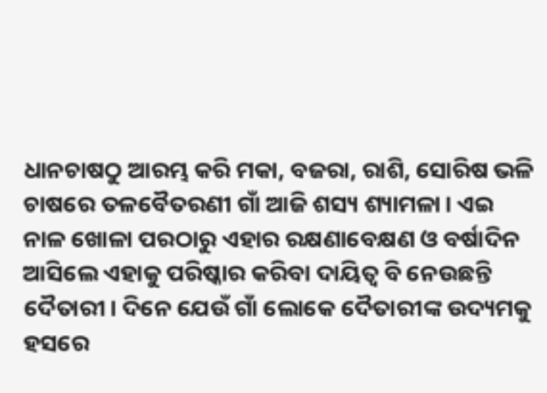ଧାନଚାଷଠୁ ଆରମ୍ଭ କରି ମକା, ବଜରା, ରାଶି, ସୋରିଷ ଭଳି ଚାଷରେ ତଳବୈତରଣୀ ଗାଁ ଆଜି ଶସ୍ୟ ଶ୍ୟାମଳା। ଏଇ ନାଳ ଖୋଳା ପରଠାରୁ ଏହାର ରକ୍ଷଣାବେକ୍ଷଣ ଓ ବର୍ଷାଦିନ ଆସିଲେ ଏହାକୁ ପରିଷ୍କାର କରିବା ଦାୟିତ୍ୱ ବି ନେଉଛନ୍ତି ଦୈତାରୀ। ଦିନେ ଯେଉଁ ଗାଁ ଲୋକେ ଦୈତାରୀଙ୍କ ଉଦ୍ୟମକୁ ହସରେ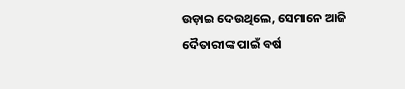ଉଡ଼ାଇ ଦେଉଥିଲେ, ସେମାନେ ଆଜି ଦୈତାରୀଙ୍କ ପାଇଁ ବର୍ଷ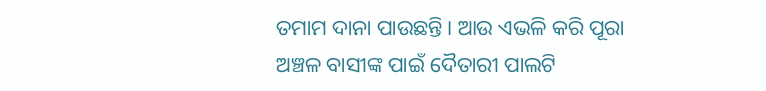ତମାମ ଦାନା ପାଉଛନ୍ତି। ଆଉ ଏଭଳି କରି ପୂରା ଅଞ୍ଚଳ ବାସୀଙ୍କ ପାଇଁ ଦୈତାରୀ ପାଲଟି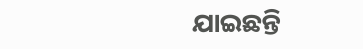ଯାଇଛନ୍ତି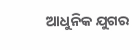ଆଧୁନିକ ଯୁଗର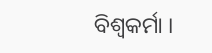ବିଶ୍ୱକର୍ମା ।